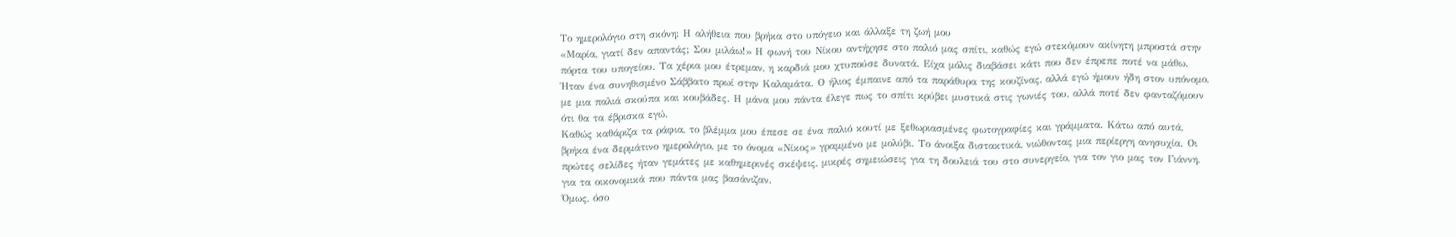Το ημερολόγιο στη σκόνη: Η αλήθεια που βρήκα στο υπόγειο και άλλαξε τη ζωή μου
«Μαρία, γιατί δεν απαντάς; Σου μιλάω!» Η φωνή του Νίκου αντήχησε στο παλιό μας σπίτι, καθώς εγώ στεκόμουν ακίνητη μπροστά στην πόρτα του υπογείου. Τα χέρια μου έτρεμαν, η καρδιά μου χτυπούσε δυνατά. Είχα μόλις διαβάσει κάτι που δεν έπρεπε ποτέ να μάθω.
Ήταν ένα συνηθισμένο Σάββατο πρωί στην Καλαμάτα. Ο ήλιος έμπαινε από τα παράθυρα της κουζίνας, αλλά εγώ ήμουν ήδη στον υπόνομο, με μια παλιά σκούπα και κουβάδες. Η μάνα μου πάντα έλεγε πως το σπίτι κρύβει μυστικά στις γωνιές του, αλλά ποτέ δεν φανταζόμουν ότι θα τα έβρισκα εγώ.
Καθώς καθάριζα τα ράφια, το βλέμμα μου έπεσε σε ένα παλιό κουτί με ξεθωριασμένες φωτογραφίες και γράμματα. Κάτω από αυτά, βρήκα ένα δερμάτινο ημερολόγιο, με το όνομα «Νίκος» γραμμένο με μολύβι. Το άνοιξα διστακτικά, νιώθοντας μια περίεργη ανησυχία. Οι πρώτες σελίδες ήταν γεμάτες με καθημερινές σκέψεις, μικρές σημειώσεις για τη δουλειά του στο συνεργείο, για τον γιο μας τον Γιάννη, για τα οικονομικά που πάντα μας βασάνιζαν.
Όμως, όσο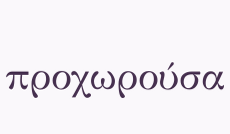προχωρούσα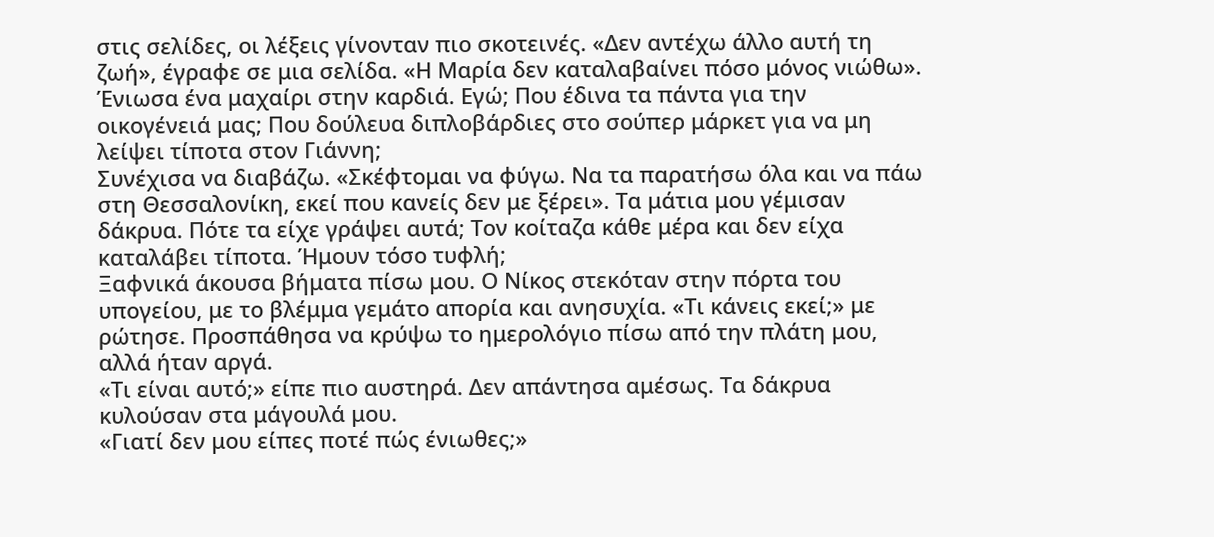στις σελίδες, οι λέξεις γίνονταν πιο σκοτεινές. «Δεν αντέχω άλλο αυτή τη ζωή», έγραφε σε μια σελίδα. «Η Μαρία δεν καταλαβαίνει πόσο μόνος νιώθω». Ένιωσα ένα μαχαίρι στην καρδιά. Εγώ; Που έδινα τα πάντα για την οικογένειά μας; Που δούλευα διπλοβάρδιες στο σούπερ μάρκετ για να μη λείψει τίποτα στον Γιάννη;
Συνέχισα να διαβάζω. «Σκέφτομαι να φύγω. Να τα παρατήσω όλα και να πάω στη Θεσσαλονίκη, εκεί που κανείς δεν με ξέρει». Τα μάτια μου γέμισαν δάκρυα. Πότε τα είχε γράψει αυτά; Τον κοίταζα κάθε μέρα και δεν είχα καταλάβει τίποτα. Ήμουν τόσο τυφλή;
Ξαφνικά άκουσα βήματα πίσω μου. Ο Νίκος στεκόταν στην πόρτα του υπογείου, με το βλέμμα γεμάτο απορία και ανησυχία. «Τι κάνεις εκεί;» με ρώτησε. Προσπάθησα να κρύψω το ημερολόγιο πίσω από την πλάτη μου, αλλά ήταν αργά.
«Τι είναι αυτό;» είπε πιο αυστηρά. Δεν απάντησα αμέσως. Τα δάκρυα κυλούσαν στα μάγουλά μου.
«Γιατί δεν μου είπες ποτέ πώς ένιωθες;»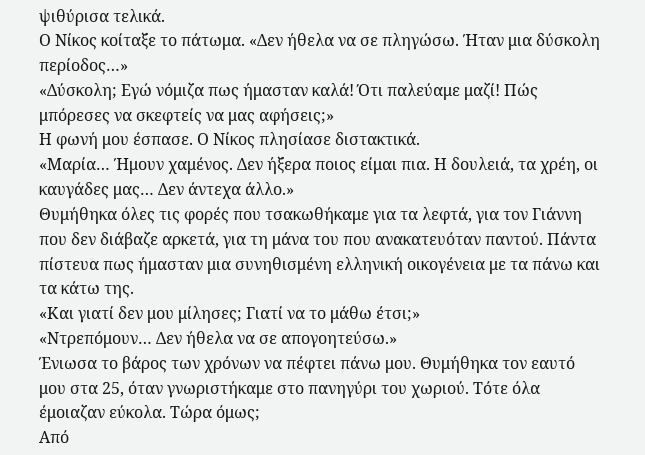ψιθύρισα τελικά.
Ο Νίκος κοίταξε το πάτωμα. «Δεν ήθελα να σε πληγώσω. Ήταν μια δύσκολη περίοδος…»
«Δύσκολη; Εγώ νόμιζα πως ήμασταν καλά! Ότι παλεύαμε μαζί! Πώς μπόρεσες να σκεφτείς να μας αφήσεις;»
Η φωνή μου έσπασε. Ο Νίκος πλησίασε διστακτικά.
«Μαρία… Ήμουν χαμένος. Δεν ήξερα ποιος είμαι πια. Η δουλειά, τα χρέη, οι καυγάδες μας… Δεν άντεχα άλλο.»
Θυμήθηκα όλες τις φορές που τσακωθήκαμε για τα λεφτά, για τον Γιάννη που δεν διάβαζε αρκετά, για τη μάνα του που ανακατευόταν παντού. Πάντα πίστευα πως ήμασταν μια συνηθισμένη ελληνική οικογένεια με τα πάνω και τα κάτω της.
«Και γιατί δεν μου μίλησες; Γιατί να το μάθω έτσι;»
«Ντρεπόμουν… Δεν ήθελα να σε απογοητεύσω.»
Ένιωσα το βάρος των χρόνων να πέφτει πάνω μου. Θυμήθηκα τον εαυτό μου στα 25, όταν γνωριστήκαμε στο πανηγύρι του χωριού. Τότε όλα έμοιαζαν εύκολα. Τώρα όμως;
Από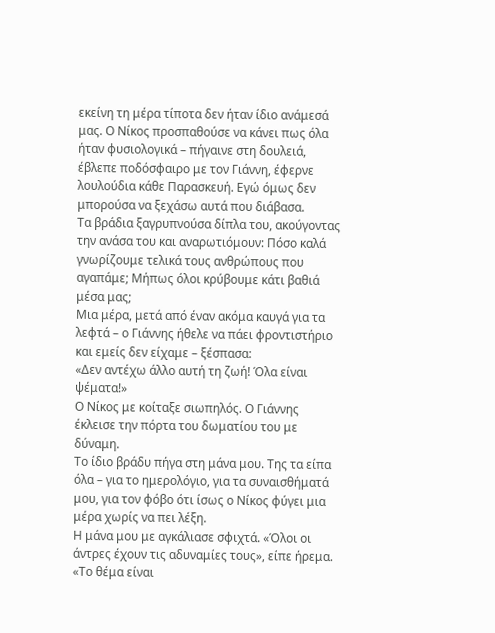εκείνη τη μέρα τίποτα δεν ήταν ίδιο ανάμεσά μας. Ο Νίκος προσπαθούσε να κάνει πως όλα ήταν φυσιολογικά – πήγαινε στη δουλειά, έβλεπε ποδόσφαιρο με τον Γιάννη, έφερνε λουλούδια κάθε Παρασκευή. Εγώ όμως δεν μπορούσα να ξεχάσω αυτά που διάβασα.
Τα βράδια ξαγρυπνούσα δίπλα του, ακούγοντας την ανάσα του και αναρωτιόμουν: Πόσο καλά γνωρίζουμε τελικά τους ανθρώπους που αγαπάμε; Μήπως όλοι κρύβουμε κάτι βαθιά μέσα μας;
Μια μέρα, μετά από έναν ακόμα καυγά για τα λεφτά – ο Γιάννης ήθελε να πάει φροντιστήριο και εμείς δεν είχαμε – ξέσπασα:
«Δεν αντέχω άλλο αυτή τη ζωή! Όλα είναι ψέματα!»
Ο Νίκος με κοίταξε σιωπηλός. Ο Γιάννης έκλεισε την πόρτα του δωματίου του με δύναμη.
Το ίδιο βράδυ πήγα στη μάνα μου. Της τα είπα όλα – για το ημερολόγιο, για τα συναισθήματά μου, για τον φόβο ότι ίσως ο Νίκος φύγει μια μέρα χωρίς να πει λέξη.
Η μάνα μου με αγκάλιασε σφιχτά. «Όλοι οι άντρες έχουν τις αδυναμίες τους», είπε ήρεμα. «Το θέμα είναι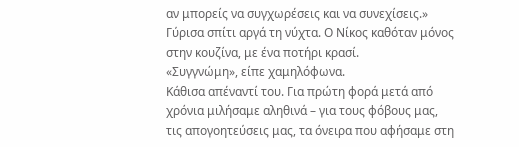αν μπορείς να συγχωρέσεις και να συνεχίσεις.»
Γύρισα σπίτι αργά τη νύχτα. Ο Νίκος καθόταν μόνος στην κουζίνα, με ένα ποτήρι κρασί.
«Συγγνώμη», είπε χαμηλόφωνα.
Κάθισα απέναντί του. Για πρώτη φορά μετά από χρόνια μιλήσαμε αληθινά – για τους φόβους μας, τις απογοητεύσεις μας, τα όνειρα που αφήσαμε στη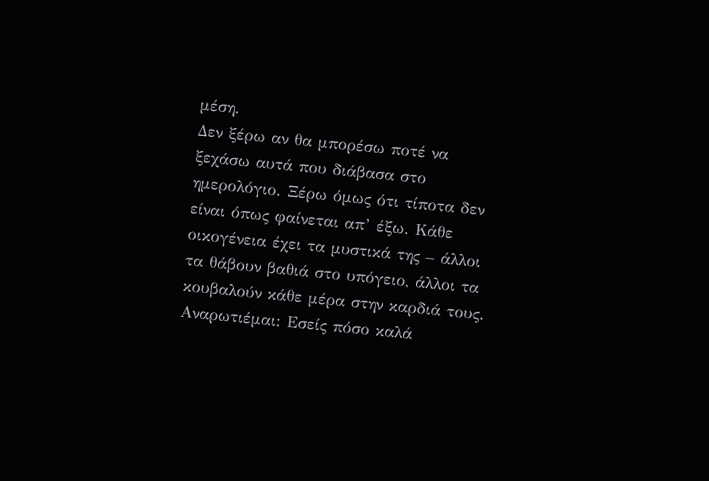μέση.
Δεν ξέρω αν θα μπορέσω ποτέ να ξεχάσω αυτά που διάβασα στο ημερολόγιο. Ξέρω όμως ότι τίποτα δεν είναι όπως φαίνεται απ’ έξω. Κάθε οικογένεια έχει τα μυστικά της – άλλοι τα θάβουν βαθιά στο υπόγειο, άλλοι τα κουβαλούν κάθε μέρα στην καρδιά τους.
Αναρωτιέμαι: Εσείς πόσο καλά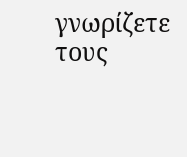γνωρίζετε τους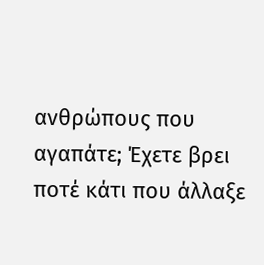ανθρώπους που αγαπάτε; Έχετε βρει ποτέ κάτι που άλλαξε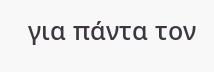για πάντα τον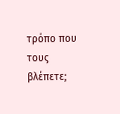τρόπο που τους βλέπετε;